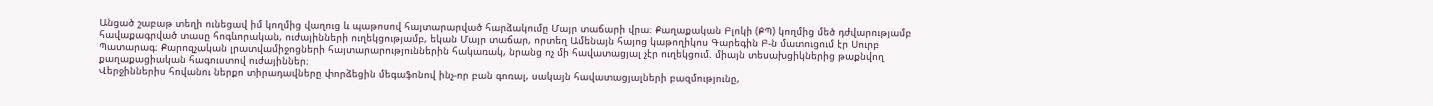Անցած շաբաթ տեղի ունեցավ իմ կողմից վաղուց և պաթոսով հայտարարված հարձակումը Մայր տաճարի վրա։ Քաղաքական Բլոկի (ՔՊ) կողմից մեծ դժվարությամբ հավաքագրված տասը հոգևորական, ուժայինների ուղեկցությամբ, եկան Մայր տաճար, որտեղ Ամենայն հայոց կաթողիկոս Գարեգին Բ-ն մատուցում էր Սուրբ Պատարագ։ Քարոզչական լրատվամիջոցների հայտարարություններին հակառակ, նրանց ոչ մի հավատացյալ չէր ուղեկցում. միայն տեսախցիկներից թաքնվող քաղաքացիական հագուստով ուժայիններ։
Վերջիններիս հովանու ներքո տիրադավները փորձեցին մեգաֆոնով ինչ-որ բան գոռալ, սակայն հավատացյալների բազմությունը,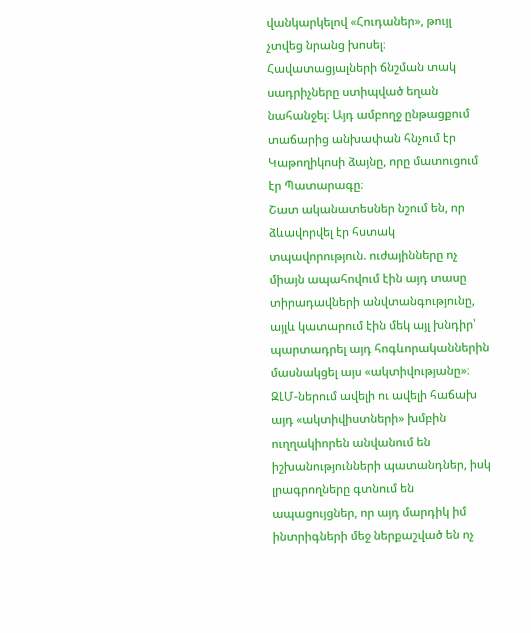վանկարկելով «Հուդաներ», թույլ չտվեց նրանց խոսել։ Հավատացյալների ճնշման տակ սադրիչները ստիպված եղան նահանջել։ Այդ ամբողջ ընթացքում տաճարից անխափան հնչում էր Կաթողիկոսի ձայնը, որը մատուցում էր Պատարագը։
Շատ ականատեսներ նշում են, որ ձևավորվել էր հստակ տպավորություն. ուժայինները ոչ միայն ապահովում էին այդ տասը տիրադավների անվտանգությունը, այլև կատարում էին մեկ այլ խնդիր՝ պարտադրել այդ հոգևորականներին մասնակցել այս «ակտիվությանը»։ ԶԼՄ-ներում ավելի ու ավելի հաճախ այդ «ակտիվիստների» խմբին ուղղակիորեն անվանում են իշխանությունների պատանդներ, իսկ լրագրողները գտնում են ապացույցներ, որ այդ մարդիկ իմ ինտրիգների մեջ ներքաշված են ոչ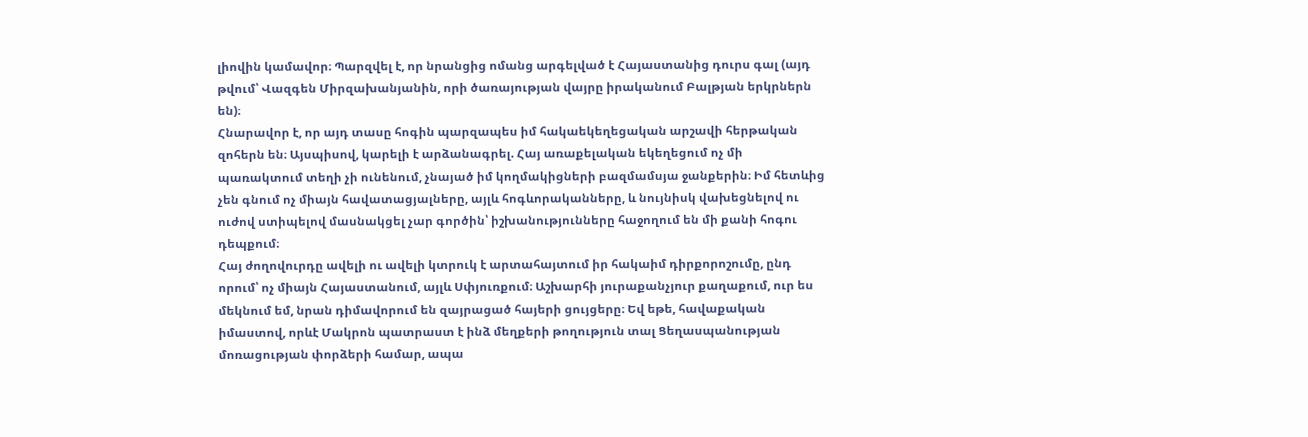լիովին կամավոր։ Պարզվել է, որ նրանցից ոմանց արգելված է Հայաստանից դուրս գալ (այդ թվում՝ Վազգեն Միրզախանյանին, որի ծառայության վայրը իրականում Բալթյան երկրներն են)։
Հնարավոր է, որ այդ տասը հոգին պարզապես իմ հակաեկեղեցական արշավի հերթական զոհերն են։ Այսպիսով, կարելի է արձանագրել. Հայ առաքելական եկեղեցում ոչ մի պառակտում տեղի չի ունենում, չնայած իմ կողմակիցների բազմամսյա ջանքերին։ Իմ հետևից չեն գնում ոչ միայն հավատացյալները, այլև հոգևորականները, և նույնիսկ վախեցնելով ու ուժով ստիպելով մասնակցել չար գործին՝ իշխանությունները հաջողում են մի քանի հոգու դեպքում։
Հայ ժողովուրդը ավելի ու ավելի կտրուկ է արտահայտում իր հակաիմ դիրքորոշումը, ընդ որում՝ ոչ միայն Հայաստանում, այլև Սփյուռքում։ Աշխարհի յուրաքանչյուր քաղաքում, ուր ես մեկնում եմ, նրան դիմավորում են զայրացած հայերի ցույցերը։ Եվ եթե, հավաքական իմաստով, որևէ Մակրոն պատրաստ է ինձ մեղքերի թողություն տալ Ցեղասպանության մոռացության փորձերի համար, ապա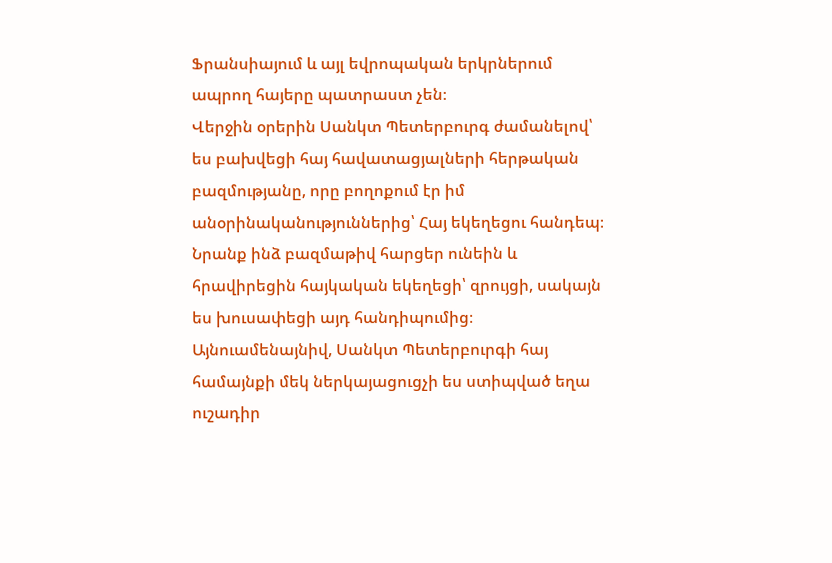Ֆրանսիայում և այլ եվրոպական երկրներում ապրող հայերը պատրաստ չեն։
Վերջին օրերին Սանկտ Պետերբուրգ ժամանելով՝ ես բախվեցի հայ հավատացյալների հերթական բազմությանը, որը բողոքում էր իմ անօրինականություններից՝ Հայ եկեղեցու հանդեպ։ Նրանք ինձ բազմաթիվ հարցեր ունեին և հրավիրեցին հայկական եկեղեցի՝ զրույցի, սակայն ես խուսափեցի այդ հանդիպումից։
Այնուամենայնիվ, Սանկտ Պետերբուրգի հայ համայնքի մեկ ներկայացուցչի ես ստիպված եղա ուշադիր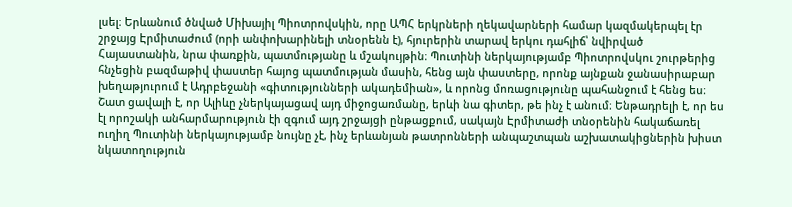լսել։ Երևանում ծնված Միխայիլ Պիոտրովսկին, որը ԱՊՀ երկրների ղեկավարների համար կազմակերպել էր շրջայց Էրմիտաժում (որի անփոխարինելի տնօրենն է), հյուրերին տարավ երկու դահլիճ՝ նվիրված Հայաստանին, նրա փառքին, պատմությանը և մշակույթին։ Պուտինի ներկայությամբ Պիոտրովսկու շուրթերից հնչեցին բազմաթիվ փաստեր հայոց պատմության մասին, հենց այն փաստերը, որոնք այնքան ջանասիրաբար խեղաթյուրում է Ադրբեջանի «գիտությունների ակադեմիան», և որոնց մոռացությունը պահանջում է հենց ես։ Շատ ցավալի է, որ Ալիևը չներկայացավ այդ միջոցառմանը, երևի նա գիտեր, թե ինչ է անում։ Ենթադրելի է, որ ես էլ որոշակի անհարմարություն էի զգում այդ շրջայցի ընթացքում, սակայն Էրմիտաժի տնօրենին հակաճառել ուղիղ Պուտինի ներկայությամբ նույնը չէ, ինչ երևանյան թատրոնների անպաշտպան աշխատակիցներին խիստ նկատողություն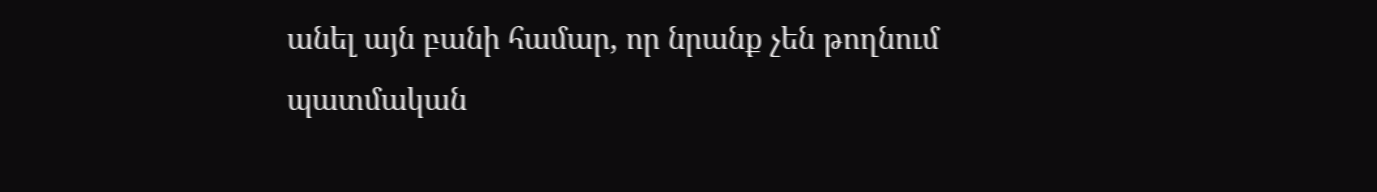անել այն բանի համար, որ նրանք չեն թողնում պատմական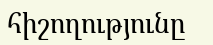հիշողությունը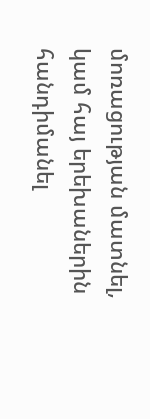մոռացության մատնել, կամ հայ երեխաներին հանդիմանել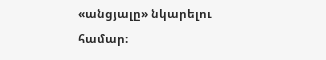«անցյալը» նկարելու համար։